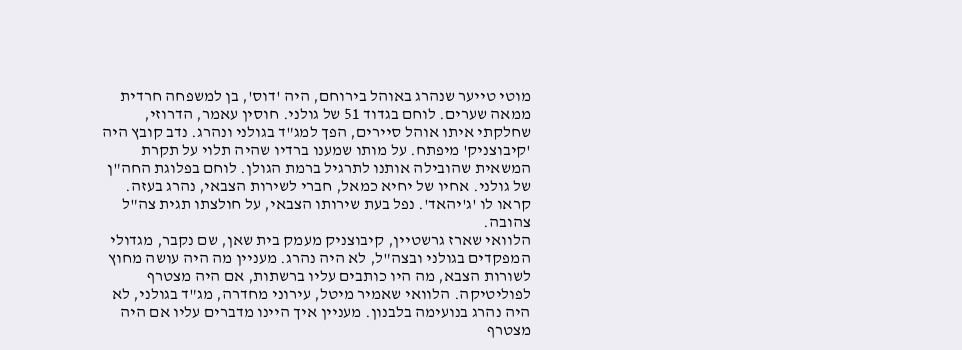מוטי טייער שנהרג באוהל בירוחם, היה 'דוס', בן למשפחה חרדית ממאה שערים. לוחם בגדוד 51 של גולני. חוסין עאמר, הדרוזי, שחלקתי איתו אוהל סיירים, הפך למג"ד בגולני ונהרג. נדב קובץ היה 'קיבוצניק' מיפתח. על מותו שמענו ברדיו שהיה תלוי על תקרת המשאית שהובילה אותנו לתרגיל ברמת הגולן. לוחם בפלוגת החה"ן של גולני. אחיו של יחיא כמאל, חברי לשירות הצבאי, נהרג בעזה. קראו לו 'ג'יהאד'. נפל בעת שירותו הצבאי, על חולצתו תגית צה"ל צהובה.
הלוואי שארז גרשטיין, קיבוצניק מעמק בית שאן, שם נקבר, מגדולי המפקדים בגולני ובצה"ל, לא היה נהרג. מעניין מה היה עושה מחוץ לשורות הצבא, מה היו כותבים עליו ברשתות, אם היה מצטרף לפוליטיקה. הלוואי שאמיר מיטל, עירוני מחדרה, מג"ד בגולני, לא היה נהרג בנועימה בלבנון. מעניין איך היינו מדברים עליו אם היה מצטרף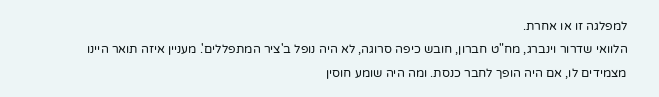למפלגה זו או אחרת.
הלוואי שדרור וינברג, מח"ט חברון, חובש כיפה סרוגה, לא היה נופל ב'ציר המתפללים'. מעניין איזה תואר היינו מצמידים לו, אם היה הופך לחבר כנסת. ומה היה שומע חוסין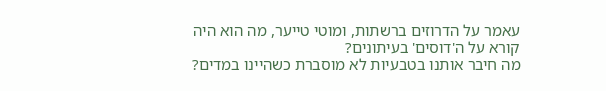עאמר על הדרוזים ברשתות, ומוטי טייער, מה הוא היה קורא על ה'דוסים' בעיתונים?
מה חיבר אותנו בטבעיות לא מוסברת כשהיינו במדים?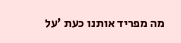מה מפריד אותנו כעת 'על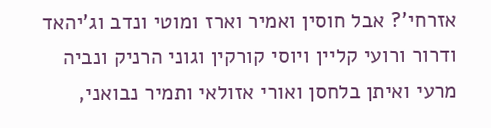אזרחי'? אבל חוסין ואמיר וארז ומוטי ונדב וג'יהאד ודרור ורועי קליין ויוסי קורקין וגוני הרניק ונביה מרעי ואיתן בלחסן ואורי אזולאי ותמיר נבואני,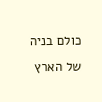כולם בניה של הארץ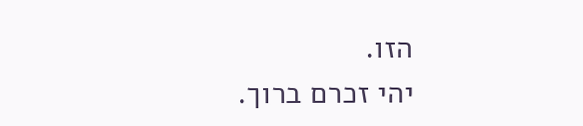הזו.
יהי זכרם ברוך.